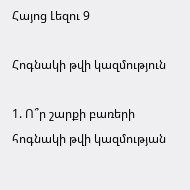Հայոց Լեզու 9

Հոգնակի թվի կազմություն

1. Ո՞ր շարքի բառերի հոգնակի թվի կազմության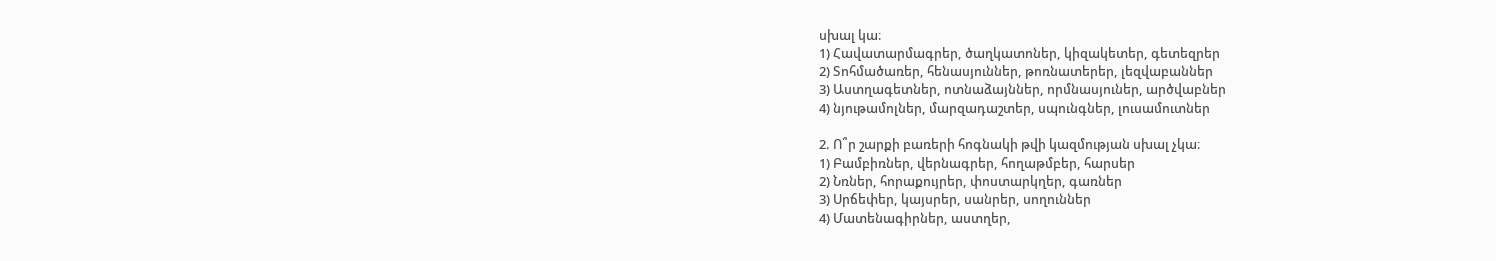սխալ կա։
1) Հավատարմագրեր, ծաղկատոներ, կիզակետեր, գետեզրեր
2) Տոհմածառեր, հենասյուններ, թոռնատերեր, լեզվաբաններ
3) Աստղագետներ, ոտնաձայններ, որմնասյուներ, արծվաբներ
4) նյութամոլներ, մարզադաշտեր, սպունգներ, լուսամուտներ

2. Ո՞ր շարքի բառերի հոգնակի թվի կազմության սխալ չկա։
1) Բամբիռներ, վերնագրեր, հողաթմբեր, հարսեր
2) Նռներ, հորաքույրեր, փոստարկղեր, գառներ
3) Սրճեփեր, կայսրեր, սանրեր, սողուններ
4) Մատենագիրներ, աստղեր,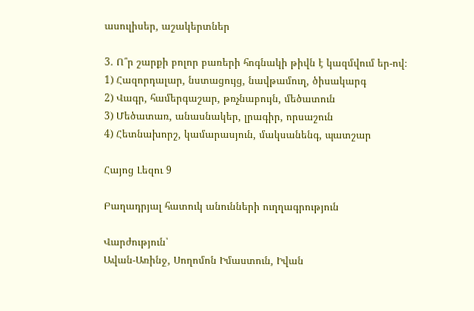ասուլիսեր, աշակերտներ

3. Ո՞ր շարքի բոլոր բառերի հոգնակի թիվն է կազմվում եր-ով։
1) Հազորդալար, նստացույց, նավթամուղ, ծիսակարգ
2) Վագր, համերգաշար, թռչնաբույն, մեծատուն
3) Մեծատառ, անասնակեր, լրագիր, որսաշուն
4) Հետնախորշ, կամարասյուն, մակսանենգ, պատշար

Հայոց Լեզու 9

Բաղադրյալ հատուկ անունների ուղղագրություն

Վարժություն՝
Ավան-Առինջ, Սողոմոն Իմաստուն, Իվան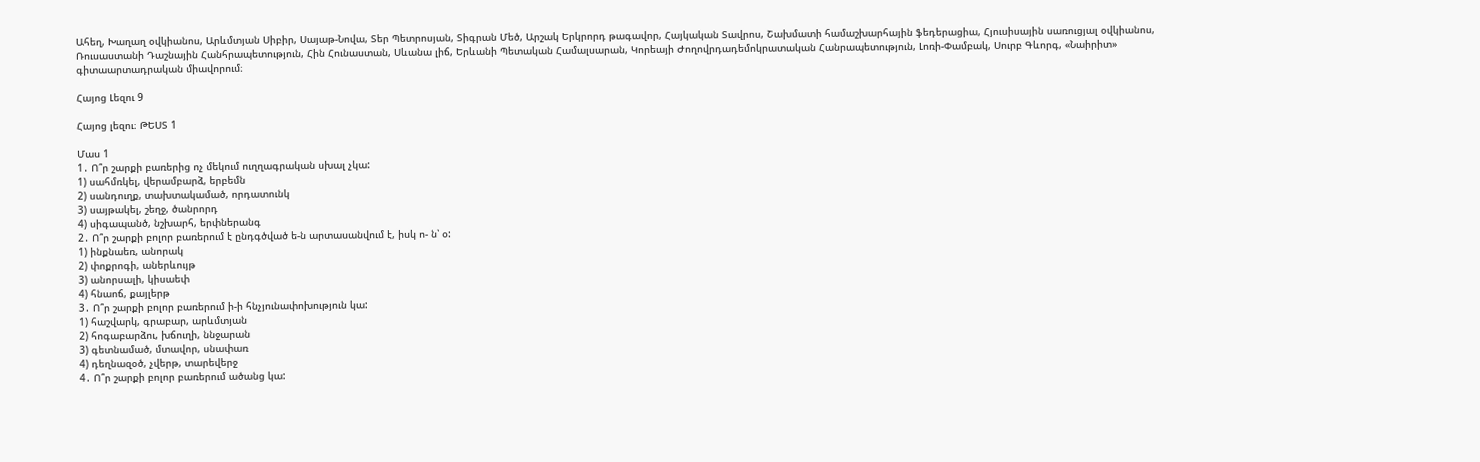Ահեղ, Խաղաղ օվկիանոս, Արևմտյան Սիբիր, Սայաթ-Նովա, Տեր Պետրոսյան, Տիգրան Մեծ, Արշակ Երկրորդ թագավոր, Հայկական Տավրոս, Շախմատի համաշխարհային ֆեդերացիա, Հյուսիսային սառուցյալ օվկիանոս, Ռուսաստանի Դաշնային Հանհրապետություն, Հին Հունաստան, Սևանա լիճ, Երևանի Պետական Համալսարան, Կորեայի Ժողովրդադեմոկրատական Հանրապետություն, Լոռի-Փամբակ, Սուրբ Գևորգ, «Նաիրիտ» գիտաարտադրական միավորում։

Հայոց Լեզու 9

Հայոց լեզու։ ԹԵՍՏ 1

Մաս 1
1․ Ո՞ր շարքի բառերից ոչ մեկում ուղղագրական սխալ չկա:
1) սահմռկել, վերամբարձ, երբեմն
2) սանդուղք, տախտակամած, որդատունկ
3) սայթակել, շեղջ, ծանրորդ
4) սիգապանծ, նշխարհ, երփներանգ
2․ Ո՞ր շարքի բոլոր բառերում է ընդգծված ե-ն արտասանվում է, իսկ ո- ն՝ օ:
1) ինքնաեռ, անորակ
2) փոքրոգի, աներևույթ
3) անորսալի, կիսաեփ
4) հնաոճ, քայլերթ
3․ Ո՞ր շարքի բոլոր բառերում ի-ի հնչյունափոխություն կա:
1) հաշվարկ, գրաբար, արևմտյան
2) հոգաբարձու, խճուղի, ննջարան
3) գետնամած, մտավոր, սնափառ
4) դեղնազօծ, չվերթ, տարեվերջ
4․ Ո՞ր շարքի բոլոր բառերում ածանց կա: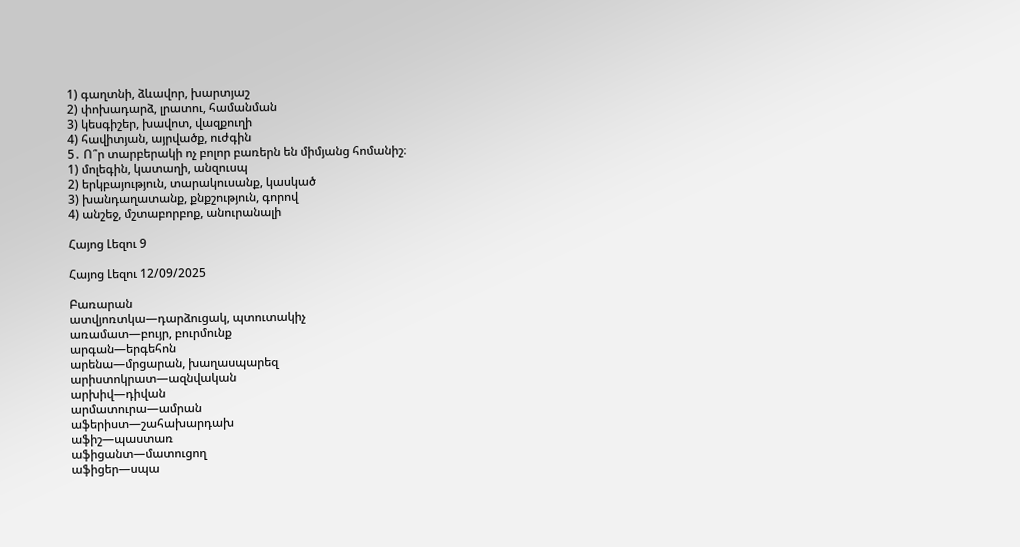1) գաղտնի, ձևավոր, խարտյաշ
2) փոխադարձ, լրատու, համանման
3) կեսգիշեր, խավոտ, վազքուղի
4) հավիտյան, այրվածք, ուժգին
5․ Ո՞ր տարբերակի ոչ բոլոր բառերն են միմյանց հոմանիշ։
1) մոլեգին, կատաղի, անզուսպ
2) երկբայություն, տարակուսանք, կասկած
3) խանդաղատանք, քնքշություն, գորով
4) անշեջ, մշտաբորբոք, անուրանալի

Հայոց Լեզու 9

Հայոց Լեզու 12/09/2025

Բառարան
ատվյոռտկա—դարձուցակ, պտուտակիչ
առամատ—բույր, բուրմունք
արգան—երգեհոն
արենա—մրցարան, խաղասպարեզ
արիստոկրատ—ազնվական
արխիվ—դիվան
արմատուրա—ամրան
աֆերիստ—շահախարդախ
աֆիշ—պաստառ
աֆիցանտ—մատուցող
աֆիցեր—սպա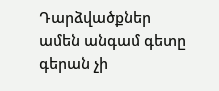Դարձվածքներ
ամեն անգամ գետը գերան չի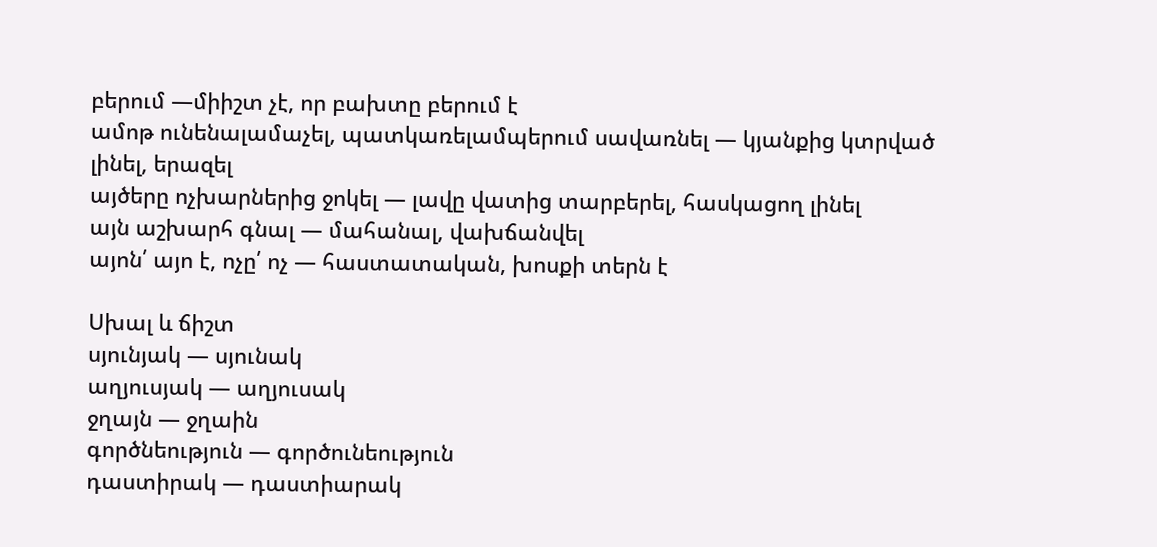բերում —միիշտ չէ, որ բախտը բերում է
ամոթ ունենալամաչել, պատկառելամպերում սավառնել — կյանքից կտրված լինել, երազել
այծերը ոչխարներից ջոկել — լավը վատից տարբերել, հասկացող լինել
այն աշխարհ գնալ — մահանալ, վախճանվել
այոն՛ այո է, ոչը՛ ոչ — հաստատական, խոսքի տերն է

Սխալ և ճիշտ
սյունյակ — սյունակ
աղյուսյակ — աղյուսակ
ջղայն — ջղաին
գործնեություն — գործունեություն
դաստիրակ — դաստիարակ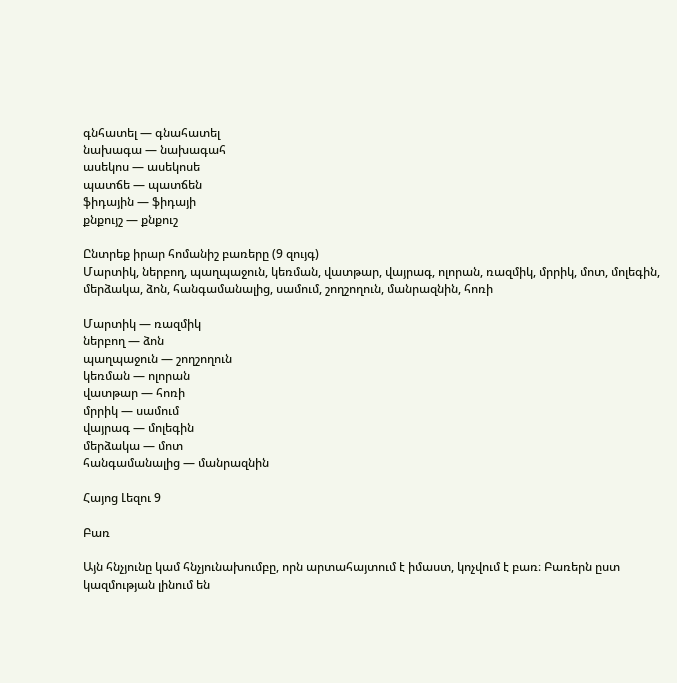գնհատել — գնահատել
նախագա — նախագահ
ասեկոս — ասեկոսե
պատճե — պատճեն
ֆիդային — ֆիդայի
քնքույշ — քնքուշ

Ընտրեք իրար հոմանիշ բառերը (9 զույգ)
Մարտիկ, ներբող, պաղպաջուն, կեռման, վատթար, վայրագ, ոլորան, ռազմիկ, մրրիկ, մոտ, մոլեգին, մերձակա, ձոն, հանգամանալից, սամում, շողշողուն, մանրազնին, հոռի

Մարտիկ — ռազմիկ
ներբող — ձոն
պաղպաջուն — շողշողուն
կեռման — ոլորան
վատթար — հոռի
մրրիկ — սամում
վայրագ — մոլեգին
մերձակա — մոտ
հանգամանալից — մանրազնին

Հայոց Լեզու 9

Բառ

Այն հնչյունը կամ հնչյունախումբը, որն արտահայտում է իմաստ, կոչվում է բառ։ Բառերն ըստ կազմության լինում են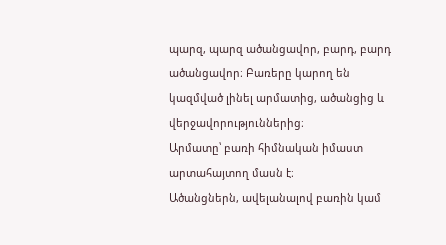պարզ, պարզ ածանցավոր, բարդ, բարդ ածանցավոր։ Բառերը կարող են կազմված լինել արմատից, ածանցից և վերջավորություններից։
Արմատը՝ բառի հիմնական իմաստ արտահայտող մասն է։
Ածանցներն, ավելանալով բառին կամ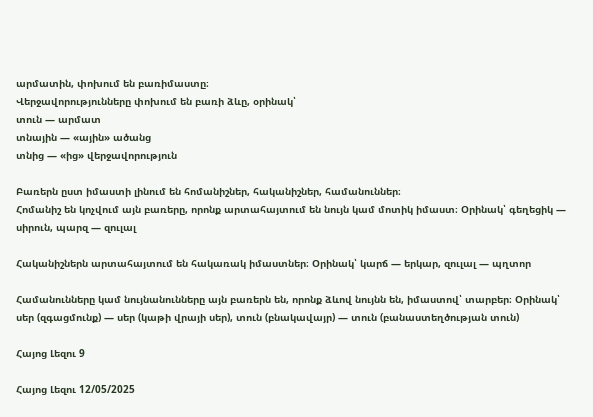արմատին, փոխում են բառիմաստը։
Վերջավորությունները փոխում են բառի ձևը, օրինակ՝
տուն — արմատ
տնային — «ային» ածանց
տնից — «ից» վերջավորություն

Բառերն ըստ իմաստի լինում են հոմանիշներ, հականիշներ, համանուններ։
Հոմանիշ են կոչվում այն բառերը, որոնք արտահայտում են նույն կամ մոտիկ իմաստ։ Օրինակ՝ գեղեցիկ — սիրուն, պարզ — զուլալ

Հականիշներն արտահայտում են հակառակ իմաստներ։ Օրինակ՝ կարճ — երկար, զուլալ — պղտոր

Համանունները կամ նույնանունները այն բառերն են, որոնք ձևով նույնն են, իմաստով՝ տարբեր։ Օրինակ՝ սեր (զգացմունք) — սեր (կաթի վրայի սեր), տուն (բնակավայր) — տուն (բանաստեղծության տուն)

Հայոց Լեզու 9

Հայոց Լեզու 12/05/2025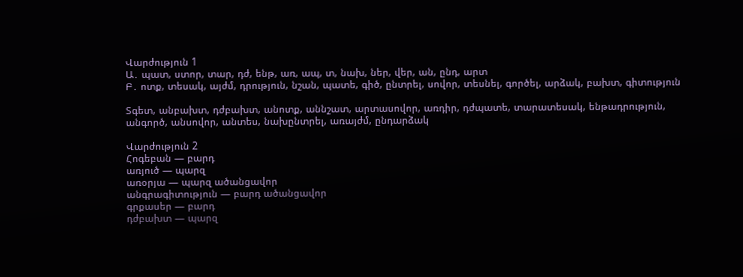Վարժություն 1
Ա․ պատ, ստոր, տար, դժ, ենթ, առ, ապ, տ, նախ, ներ, վեր, ան, ընդ, արտ
Բ․ ոտք, տեսակ, այժմ, դրություն, նշան, պատե, գիծ, ընտրել, սովոր, տեսնել, գործել, արձակ, բախտ, գիտություն

Տգետ, անբախտ, դժբախտ, անոտք, աննշատ, արտասովոր, առդիր, դժպատե, տարատեսակ, ենթադրություն, անգործ, անսովոր, անտես, նախընտրել, առայժմ, ընդարձակ

Վարժություն 2
Հոգեբան — բարդ
առյուծ — պարզ
առօրյա — պարզ ածանցավոր
անգրագիտություն — բարդ ածանցավոր
գրքասեր — բարդ
դժբախտ — պարզ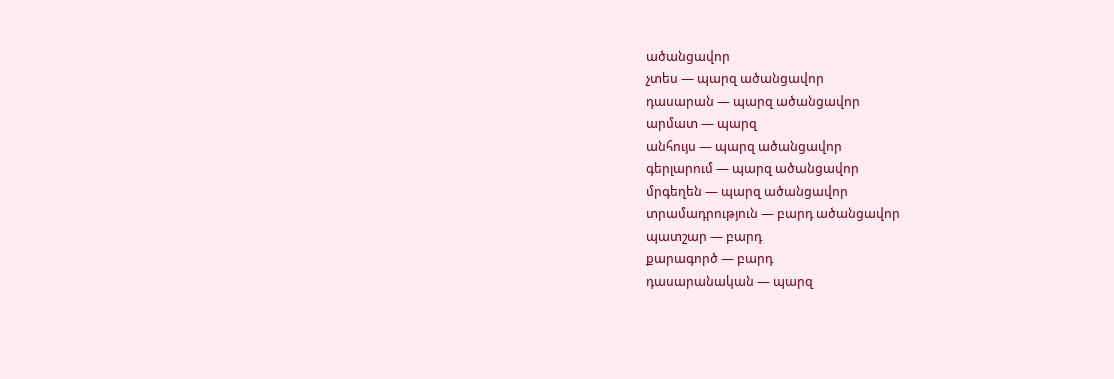ածանցավոր
չտես — պարզ ածանցավոր
դասարան — պարզ ածանցավոր
արմատ — պարզ
անհույս — պարզ ածանցավոր
գերլարում — պարզ ածանցավոր
մրգեղեն — պարզ ածանցավոր
տրամադրություն — բարդ ածանցավոր
պատշար — բարդ
քարագործ — բարդ
դասարանական — պարզ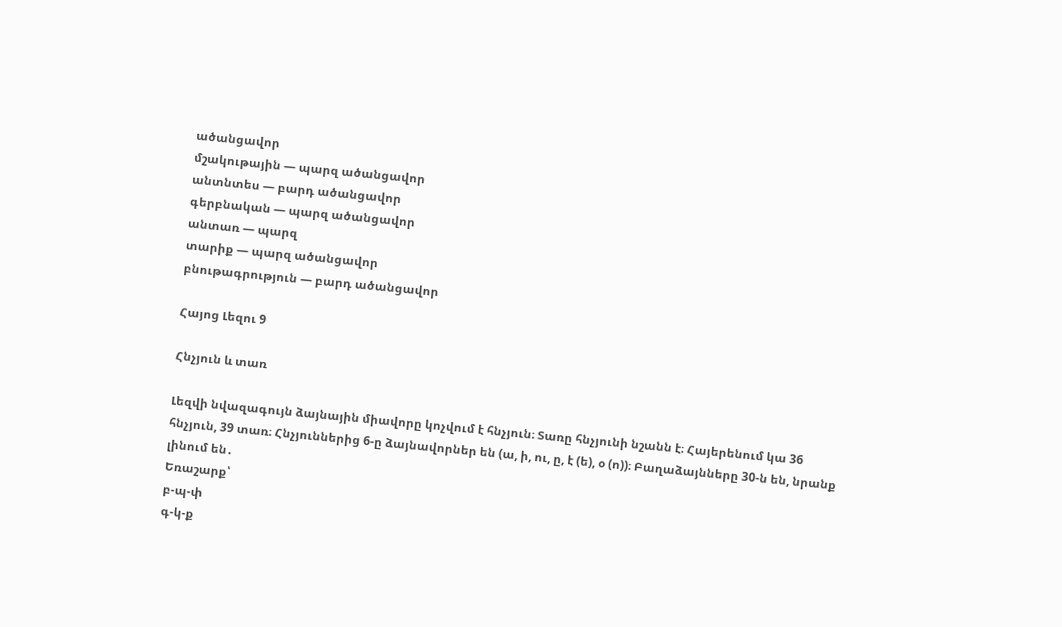ածանցավոր
մշակութային — պարզ ածանցավոր
անտնտես — բարդ ածանցավոր
գերբնական — պարզ ածանցավոր
անտառ — պարզ
տարիք — պարզ ածանցավոր
բնութագրություն — բարդ ածանցավոր

Հայոց Լեզու 9

Հնչյուն և տառ

Լեզվի նվազագույն ձայնային միավորը կոչվում է հնչյուն։ Տառը հնչյունի նշանն է։ Հայերենում կա 36 հնչյուն, 39 տառ։ Հնչյուններից 6-ը ձայնավորներ են (ա, ի, ու, ը, է (ե), օ (ո))։ Բաղաձայնները 30-ն են, նրանք լինում են․
Եռաշարք՝
բ-պ-փ
գ-կ-ք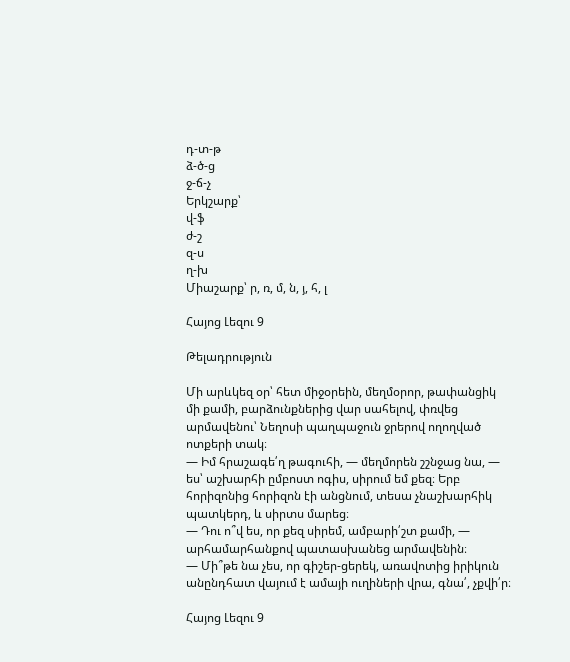դ-տ-թ
ձ-ծ-ց
ջ-ճ-չ
Երկշարք՝
վ-ֆ
ժ-շ
զ-ս
ղ-խ
Միաշարք՝ ր, ռ, մ, ն, յ, հ, լ

Հայոց Լեզու 9

Թելադրություն

Մի արևկեզ օր՝ հետ միջօրեին, մեղմօրոր, թափանցիկ մի քամի, բարձունքներից վար սահելով, փռվեց արմավենու՝ Նեղոսի պաղպաջուն ջրերով ողողված ոտքերի տակ։
— Իմ հրաշագե՛ղ թագուհի, — մեղմորեն շշնջաց նա, — ես՝ աշխարհի ըմբոստ ոգիս, սիրում եմ քեզ։ Երբ հորիզոնից հորիզոն էի անցնում, տեսա չնաշխարհիկ պատկերդ, և սիրտս մարեց։
— Դու ո՞վ ես, որ քեզ սիրեմ, ամբարի՛շտ քամի, — արհամարհանքով պատասխանեց արմավենին։
— Մի՞թե նա չես, որ գիշեր-ցերեկ, առավոտից իրիկուն անընդհատ վայում է ամայի ուղիների վրա, գնա՛, չքվի՛ր։

Հայոց Լեզու 9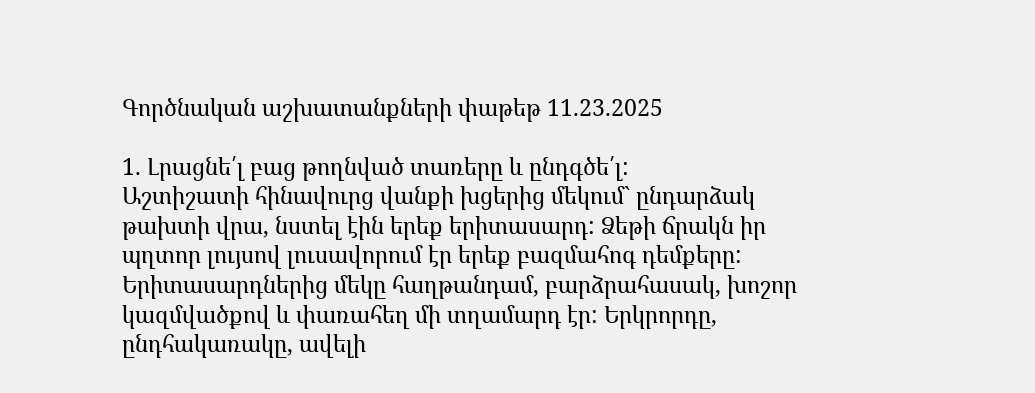Գործնական աշխատանքների փաթեթ 11.23.2025

1. Լրացնե՛լ բաց թողնված տառերը և ընդգծե՛լ:
Աշտիշատի հինավուրց վանքի խցերից մեկում` ընդարձակ թախտի վրա, նստել էին երեք երիտասարդ: Ձեթի ճրակն իր պղտոր լույսով լուսավորում էր երեք բազմահոգ դեմքերը: Երիտասարդներից մեկը հաղթանդամ, բարձրահասակ, խոշոր կազմվածքով և փառահեղ մի տղամարդ էր: Երկրորդը, ընդհակառակը, ավելի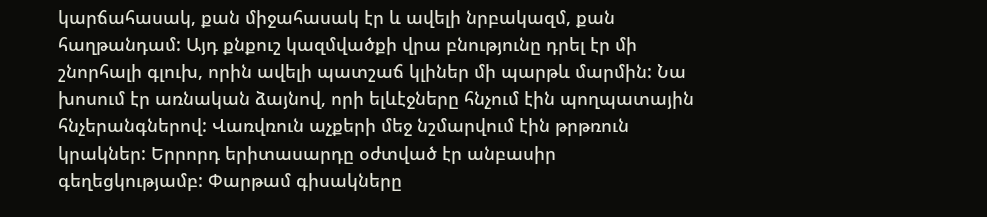կարճահասակ, քան միջահասակ էր և ավելի նրբակազմ, քան հաղթանդամ: Այդ քնքուշ կազմվածքի վրա բնությունը դրել էր մի շնորհալի գլուխ, որին ավելի պատշաճ կլիներ մի պարթև մարմին: Նա խոսում էր առնական ձայնով, որի ելևէջները հնչում էին պողպատային հնչերանգներով: Վառվռուն աչքերի մեջ նշմարվում էին թրթռուն կրակներ: Երրորդ երիտասարդը օժտված էր անբասիր գեղեցկությամբ: Փարթամ գիսակները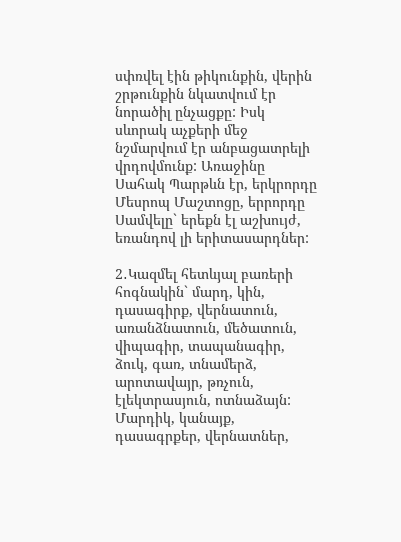սփռվել էին թիկունքին, վերին շրթունքին նկատվում էր նորածիլ ընչացքը: Իսկ սևորակ աչքերի մեջ նշմարվում էր անբացատրելի վրդովմունք: Առաջինը Սահակ Պարթևն էր, երկրորդը Մեսրոպ Մաշտոցը, երրորդը Սամվելը` երեքն էլ աշխույժ, եռանդով լի երիտասարդներ:

2․Կազմել հետևյալ բառերի հոգնակին` մարդ, կին, դասագիրք, վերնատուն, առանձնատուն, մեծատուն, վիպագիր, տապանագիր, ձուկ, գառ, տնամերձ, արոտավայր, թռչուն, էլեկտրասյուն, ոտնաձայն:
Մարդիկ, կանայք, դասագրքեր, վերնատներ,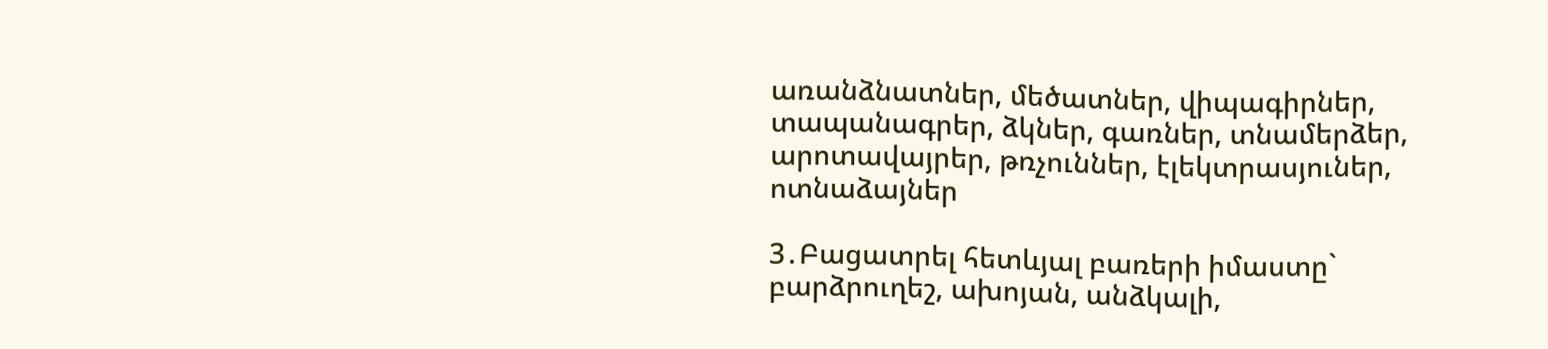առանձնատներ, մեծատներ, վիպագիրներ, տապանագրեր, ձկներ, գառներ, տնամերձեր, արոտավայրեր, թռչուններ, էլեկտրասյուներ, ոտնաձայներ

3․Բացատրել հետևյալ բառերի իմաստը` բարձրուղեշ, ախոյան, անձկալի,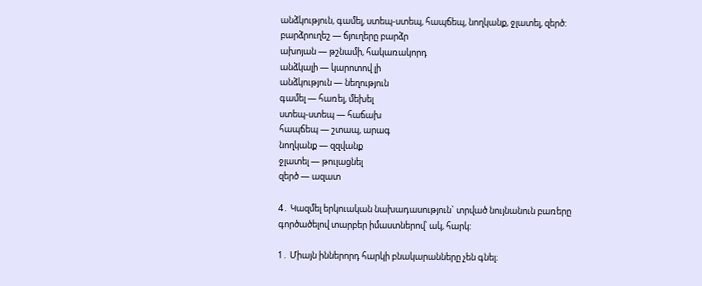անձկություն, գամել, ստեպ-ստեպ, հապճեպ, նողկանք, ջլատել, զերծ:
բարձրուղեշ — ճյուղերը բարձր
ախոյան — թշնամի, հակառակորդ
անձկալի — կարոտով լի
անձկություն — նեղություն
գամել — հառել, մեխել
ստեպ-ստեպ — հաճախ
հապճեպ — շտապ, արագ
նողկանք — զզվանք
ջլատել — թուլացնել
զերծ — ազատ

4․ Կազմել երկուական նախադասություն` տրված նույնանուն բառերը գործածելով տարբեր իմաստներով՝ ակ, հարկ:

1․ Միայն իններորդ հարկի բնակարանները չեն գնել։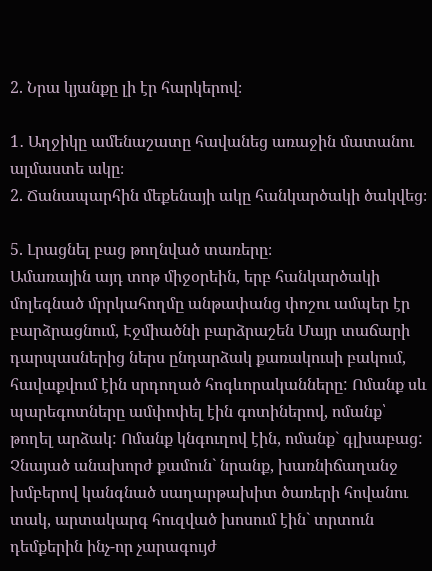2. Նրա կյանքը լի էր հարկերով։

1․ Աղջիկը ամենաշատը հավանեց առաջին մատանու ալմաստե ակը։
2. Ճանապարհին մեքենայի ակը հանկարծակի ծակվեց։

5. Լրացնել բաց թողնված տառերը։
Ամառային այդ տոթ միջօրեին, երբ հանկարծակի մոլեգնած մրրկահողմը անթափանց փոշու ամպեր էր բարձրացնում, Էջմիածնի բարձրաշեն Մայր տաճարի դարպասներից ներս ընդարձակ քառակուսի բակում, հավաքվում էին սրդողած հոգևորականները: Ոմանք սև պարեգոտները ամփոփել էին գոտիներով, ոմանք՝ թողել արձակ: Ոմանք կնգուղով էին, ոմանք` գլխաբաց: Չնայած անախորժ քամուն` նրանք, խառնիճաղանջ խմբերով կանգնած սաղարթախիտ ծառերի հովանու տակ, արտակարգ հուզված խոսում էին` տրտուն դեմքերին ինչ-որ չարագույժ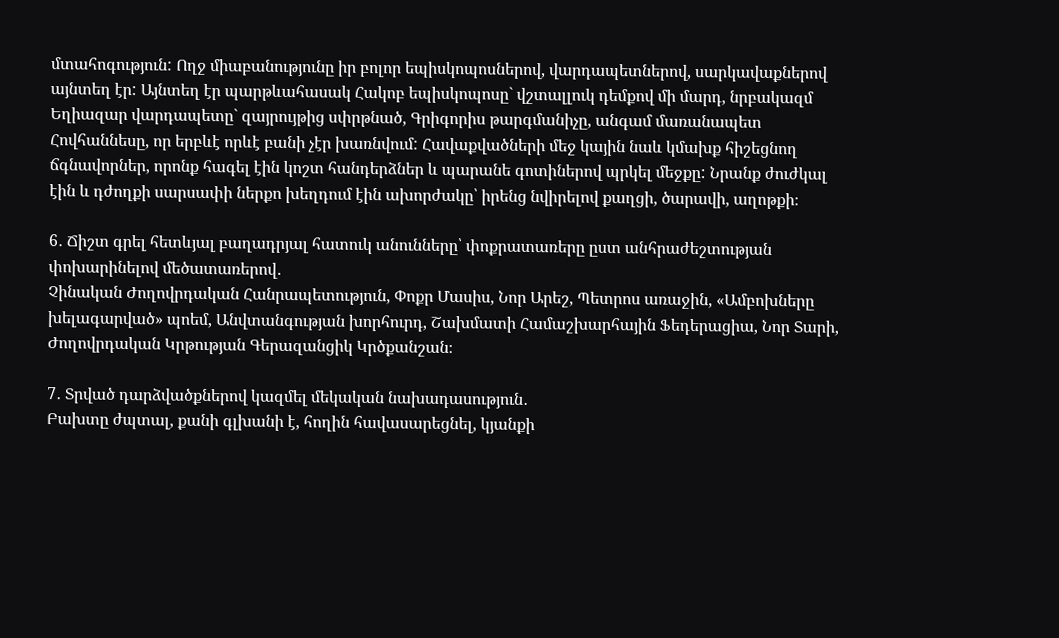մտահոգություն: Ողջ միաբանությունը իր բոլոր եպիսկոպոսներով, վարդապետներով, սարկավաքներով այնտեղ էր: Այնտեղ էր պարթևահասակ Հակոբ եպիսկոպոսը` վշտալլուկ դեմքով մի մարդ, նրբակազմ Եղիազար վարդապետը` զայրույթից սփրթնած, Գրիգորիս թարգմանիչը, անգամ մառանապետ Հովհաննեսը, որ երբևէ որևէ բանի չէր խառնվում: Հավաքվածների մեջ կային նաև կմախք հիշեցնող ճգնավորներ, որոնք հագել էին կոշտ հանդերձներ և պարանե գոտիներով պրկել մեջքը: Նրանք ժուժկալ էին և դժողքի սարսափի ներքո խեղդում էին ախորժակը՝ իրենց նվիրելով քաղցի, ծարավի, աղոթքի։

6․ Ճիշտ գրել հետևյալ բաղադրյալ հատուկ անունները՝ փոքրատառերը ըստ անհրաժեշտության փոխարինելով մեծատառերով․
Չինական Ժողովրդական Հանրապետություն, Փոքր Մասիս, Նոր Արեշ, Պետրոս առաջին, «Ամբոխները խելագարված» պոեմ, Անվտանգության խորհուրդ, Շախմատի Համաշխարհային Ֆեդերացիա, Նոր Տարի, Ժողովրդական Կրթության Գերազանցիկ Կրծքանշան։

7․ Տրված դարձվածքներով կազմել մեկական նախադասություն․
Բախտը ժպտալ, քանի գլխանի է, հողին հավասարեցնել, կյանքի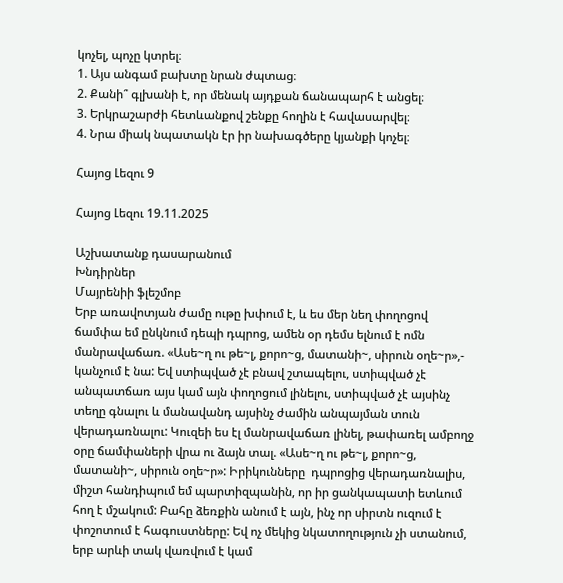կոչել, պոչը կտրել։
1. Այս անգամ բախտը նրան ժպտաց։
2. Քանի՞ գլխանի է, որ մենակ այդքան ճանապարհ է անցել։
3. Երկրաշարժի հետևանքով շենքը հողին է հավասարվել։
4. Նրա միակ նպատակն էր իր նախագծերը կյանքի կոչել։

Հայոց Լեզու 9

Հայոց Լեզու 19.11.2025

Աշխատանք դասարանում
Խնդիրներ
Մայրենիի ֆլեշմոբ
Երբ առավոտյան ժամը ութը խփում է, և ես մեր նեղ փողոցով ճամփա եմ ընկնում դեպի դպրոց, ամեն օր դեմս ելնում է ոմն մանրավաճառ. «Ասե~ղ ու թե~լ, քորո~ց, մատանի~, սիրուն օղե~ր»,- կանչում է նա: Եվ ստիպված չէ բնավ շտապելու, ստիպված չէ անպատճառ այս կամ այն փողոցում լինելու, ստիպված չէ այսինչ տեղը գնալու և մանավանդ այսինչ ժամին անպայման տուն վերադառնալու: Կուզեի ես էլ մանրավաճառ լինել, թափառել ամբողջ օրը ճամփաների վրա ու ձայն տալ. «Ասե~ղ ու թե~լ, քորո~ց, մատանի~, սիրուն օղե~ր»: Իրիկունները  դպրոցից վերադառնալիս, միշտ հանդիպում եմ պարտիզպանին, որ իր ցանկապատի ետևում հող է մշակում: Բահը ձեռքին անում է այն, ինչ որ սիրտն ուզում է փոշոտում է հագուստները: Եվ ոչ մեկից նկատողություն չի ստանում, երբ արևի տակ վառվում է կամ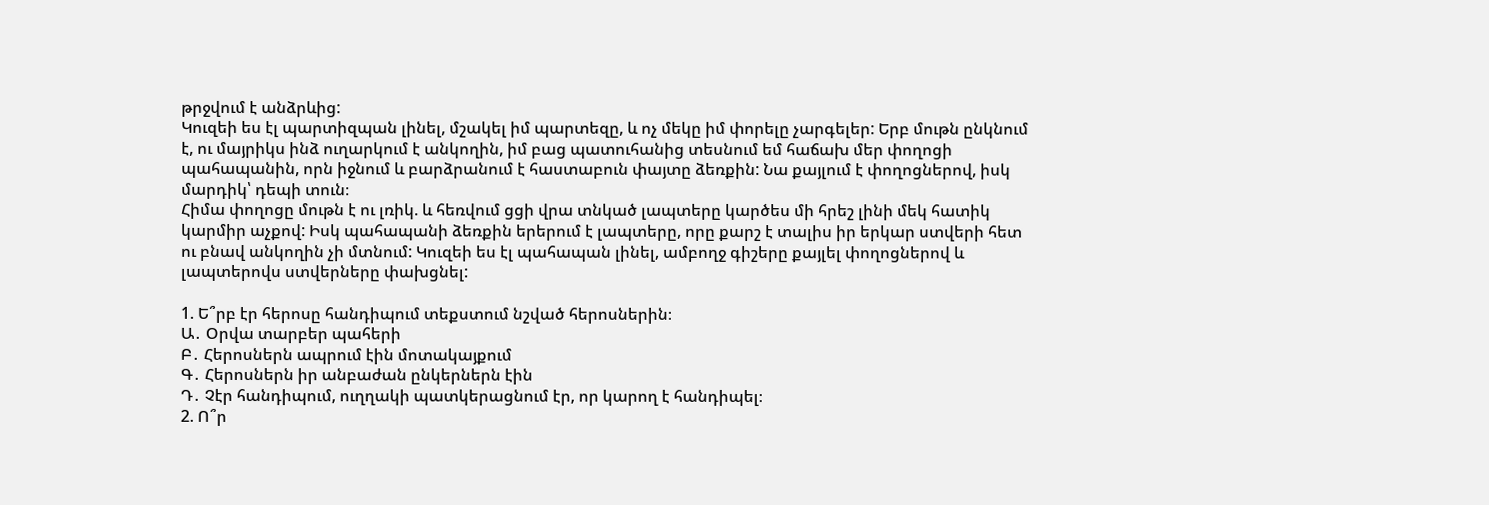թրջվում է անձրևից:
Կուզեի ես էլ պարտիզպան լինել, մշակել իմ պարտեզը, և ոչ մեկը իմ փորելը չարգելեր: Երբ մութն ընկնում է, ու մայրիկս ինձ ուղարկում է անկողին, իմ բաց պատուհանից տեսնում եմ հաճախ մեր փողոցի պահապանին, որն իջնում և բարձրանում է հաստաբուն փայտը ձեռքին: Նա քայլում է փողոցներով, իսկ մարդիկ՝ դեպի տուն։
Հիմա փողոցը մութն է ու լռիկ. և հեռվում ցցի վրա տնկած լապտերը կարծես մի հրեշ լինի մեկ հատիկ կարմիր աչքով: Իսկ պահապանի ձեռքին երերում է լապտերը, որը քարշ է տալիս իր երկար ստվերի հետ ու բնավ անկողին չի մտնում: Կուզեի ես էլ պահապան լինել, ամբողջ գիշերը քայլել փողոցներով և լապտերովս ստվերները փախցնել:

1. Ե՞րբ էր հերոսը հանդիպում տեքստում նշված հերոսներին։
Ա․ Օրվա տարբեր պահերի
Բ․ Հերոսներն ապրում էին մոտակայքում
Գ․ Հերոսներն իր անբաժան ընկերներն էին
Դ․ Չէր հանդիպում, ուղղակի պատկերացնում էր, որ կարող է հանդիպել։
2. Ո՞ր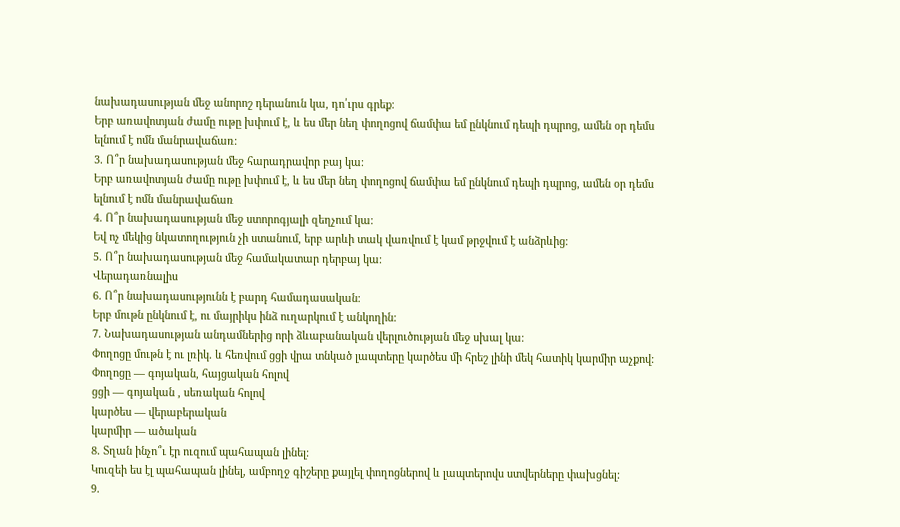նախադասության մեջ անորոշ դերանուն կա, դո՛ւրս գրեք։
Երբ առավոտյան ժամը ութը խփում է, և ես մեր նեղ փողոցով ճամփա եմ ընկնում դեպի դպրոց, ամեն օր դեմս ելնում է ոմն մանրավաճառ։
3. Ո՞ր նախադասության մեջ հարադրավոր բայ կա։
Երբ առավոտյան ժամը ութը խփում է, և ես մեր նեղ փողոցով ճամփա եմ ընկնում դեպի դպրոց, ամեն օր դեմս ելնում է ոմն մանրավաճառ
4. Ո՞ր նախադասության մեջ ստորոգյալի զեղչում կա։
Եվ ոչ մեկից նկատողություն չի ստանում, երբ արևի տակ վառվում է կամ թրջվում է անձրևից։
5. Ո՞ր նախադասության մեջ համակատար դերբայ կա։
Վերադառնալիս
6. Ո՞ր նախադասությունն է բարդ համադասական։
Երբ մութն ընկնում է, ու մայրիկս ինձ ուղարկում է անկողին:
7. Նախադասության անդամներից որի ձևաբանական վերլուծության մեջ սխալ կա։
Փողոցը մութն է ու լռիկ. և հեռվում ցցի վրա տնկած լապտերը կարծես մի հրեշ լինի մեկ հատիկ կարմիր աչքով:
Փողոցը — գոյական, հայցական հոլով
ցցի — գոյական , սեռական հոլով
կարծես — վերաբերական
կարմիր — ածական
8. Տղան ինչո՞ւ էր ուզում պահապան լինել։
Կուզեի ես էլ պահապան լինել, ամբողջ գիշերը քայլել փողոցներով և լապտերովս ստվերները փախցնել:
9.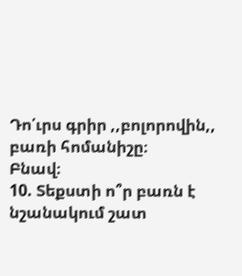Դո՛ւրս գրիր ,,բոլորովին,, բառի հոմանիշը։
Բնավ։
10. Տեքստի ո՞ր բառն է նշանակում շատ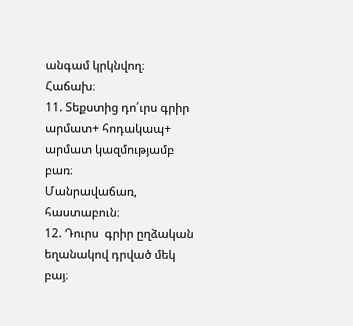անգամ կրկնվող։
Հաճախ։
11. Տեքստից դո՛ւրս գրիր արմատ+ հոդակապ+ արմատ կազմությամբ բառ։
Մանրավաճառ, հաստաբուն։
12. Դուրս  գրիր ըղձական եղանակով դրված մեկ բայ։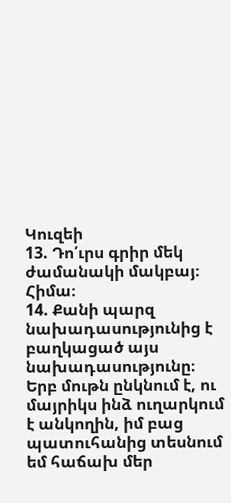Կուզեի
13. Դո՛ւրս գրիր մեկ ժամանակի մակբայ։
Հիմա։
14. Քանի պարզ նախադասությունից է բաղկացած այս նախադասությունը։
Երբ մութն ընկնում է, ու մայրիկս ինձ ուղարկում է անկողին, իմ բաց պատուհանից տեսնում եմ հաճախ մեր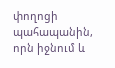փողոցի պահապանին, որն իջնում և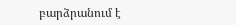բարձրանում է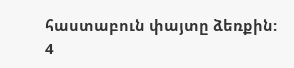հաստաբուն փայտը ձեռքին:
4